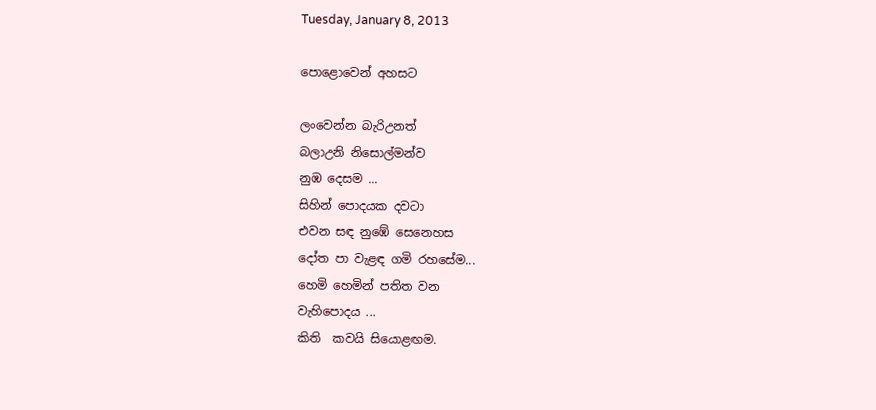Tuesday, January 8, 2013

පොළොවෙන් අහසට

ලංවෙන්න බැරිඋනත්
බලාඋනි නිසොල්මන්ව
නුඹ දෙසම ...
සිහින් පොදයක දවටා
එවන සඳ නුඹේ සෙනෙහස
දෝත පා වැළඳ ගමි රහසේම...
හෙමි හෙමින් පතිත වන
වැහිපොදය ...
කිති  කවයි සියොළඟම.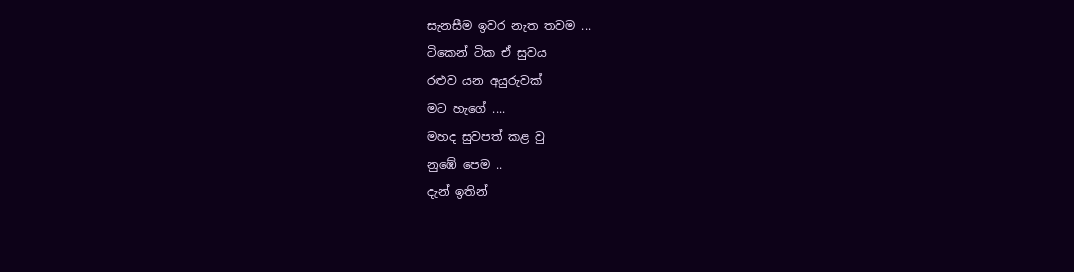සැනසීම ඉවර නැත තවම ...
ටිකෙන් ටික ඒ සුවය
රළුව යන අයුරුවක්‌
මට හැගේ ....
මහද සුවපත් කළ වු
නුඹේ පෙම ..
දැන් ඉතින්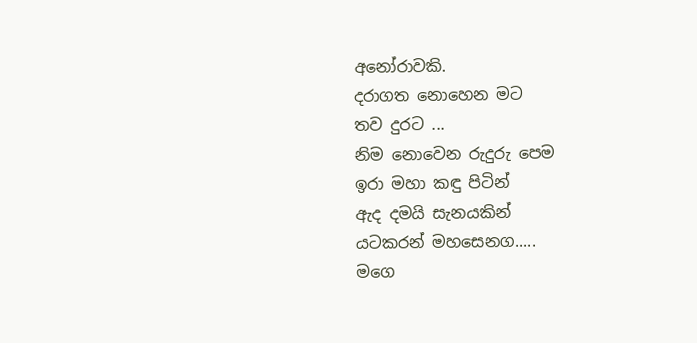අනෝරාවකි.
දරාගත නොහෙන මට
තව දුරට ...
නිම නොවෙන රුදුරු පෙම
ඉරා මහා කඳු පිටින්
ඇද දමයි සැනයකින්
යටකරන් මහසෙනග.....
මගෙ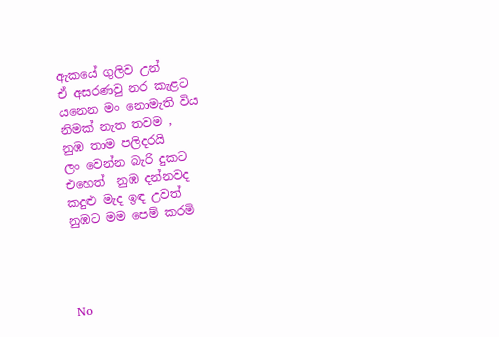ඇකයේ ගුලිව උන්
ඒ අසරණවු නර කැළට
යනෙන මං නොමැති විය
නිමක් නැත තවම ,
නුඹ තාම පලිදරයි
ලං වෙන්න බැරි දුකට
එහෙත්  නුඹ දන්නවද
කදුළු මැද ඉඳ උවත්
නුඹට මම පෙම් කරමි




No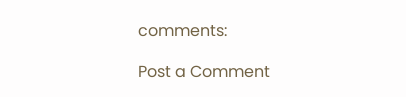comments:

Post a Comment